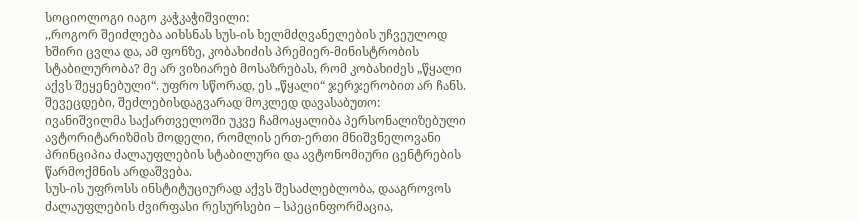სოციოლოგი იაგო კაჭკაჭიშვილი:
,,როგორ შეიძლება აიხსნას სუს-ის ხელმძღვანელების უჩვეულოდ ხშირი ცვლა და, ამ ფონზე, კობახიძის პრემიერ-მინისტრობის სტაბილურობა? მე არ ვიზიარებ მოსაზრებას, რომ კობახიძეს „წყალი აქვს შეყენებული“. უფრო სწორად, ეს „წყალი“ ჯერჯერობით არ ჩანს.
შევეცდები, შეძლებისდაგვარად მოკლედ დავასაბუთო:
ივანიშვილმა საქართველოში უკვე ჩამოაყალიბა პერსონალიზებული ავტორიტარიზმის მოდელი, რომლის ერთ-ერთი მნიშვნელოვანი პრინციპია ძალაუფლების სტაბილური და ავტონომიური ცენტრების წარმოქმნის არდაშვება.
სუს-ის უფროსს ინსტიტუციურად აქვს შესაძლებლობა, დააგროვოს ძალაუფლების ძვირფასი რესურსები – სპეცინფორმაცია,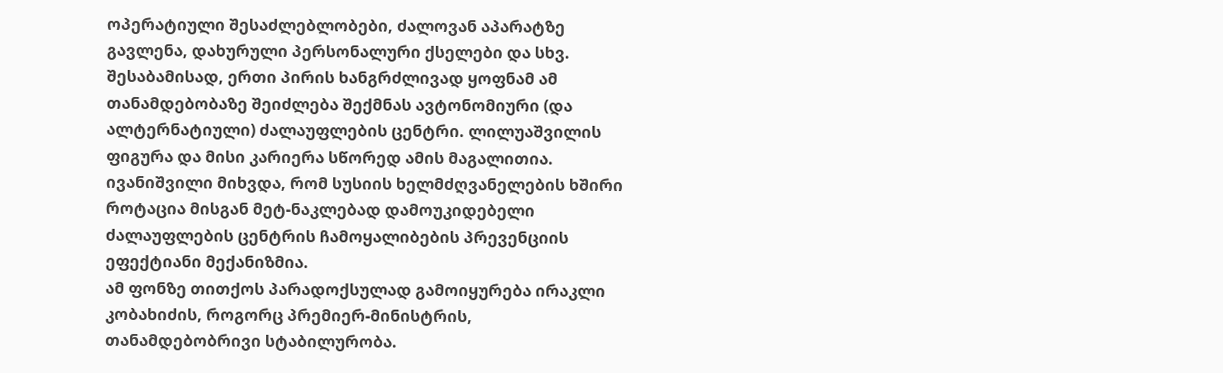ოპერატიული შესაძლებლობები, ძალოვან აპარატზე გავლენა, დახურული პერსონალური ქსელები და სხვ. შესაბამისად, ერთი პირის ხანგრძლივად ყოფნამ ამ თანამდებობაზე შეიძლება შექმნას ავტონომიური (და ალტერნატიული) ძალაუფლების ცენტრი. ლილუაშვილის ფიგურა და მისი კარიერა სწორედ ამის მაგალითია. ივანიშვილი მიხვდა, რომ სუსიის ხელმძღვანელების ხშირი როტაცია მისგან მეტ-ნაკლებად დამოუკიდებელი ძალაუფლების ცენტრის ჩამოყალიბების პრევენციის ეფექტიანი მექანიზმია.
ამ ფონზე თითქოს პარადოქსულად გამოიყურება ირაკლი კობახიძის, როგორც პრემიერ-მინისტრის, თანამდებობრივი სტაბილურობა.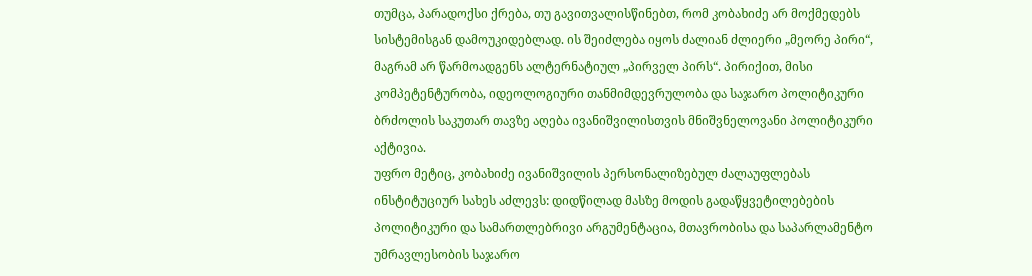თუმცა, პარადოქსი ქრება, თუ გავითვალისწინებთ, რომ კობახიძე არ მოქმედებს სისტემისგან დამოუკიდებლად. ის შეიძლება იყოს ძალიან ძლიერი „მეორე პირი“, მაგრამ არ წარმოადგენს ალტერნატიულ „პირველ პირს“. პირიქით, მისი კომპეტენტურობა, იდეოლოგიური თანმიმდევრულობა და საჯარო პოლიტიკური ბრძოლის საკუთარ თავზე აღება ივანიშვილისთვის მნიშვნელოვანი პოლიტიკური აქტივია.
უფრო მეტიც, კობახიძე ივანიშვილის პერსონალიზებულ ძალაუფლებას ინსტიტუციურ სახეს აძლევს: დიდწილად მასზე მოდის გადაწყვეტილებების პოლიტიკური და სამართლებრივი არგუმენტაცია, მთავრობისა და საპარლამენტო უმრავლესობის საჯარო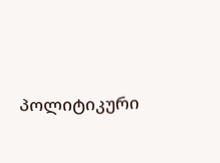პოლიტიკური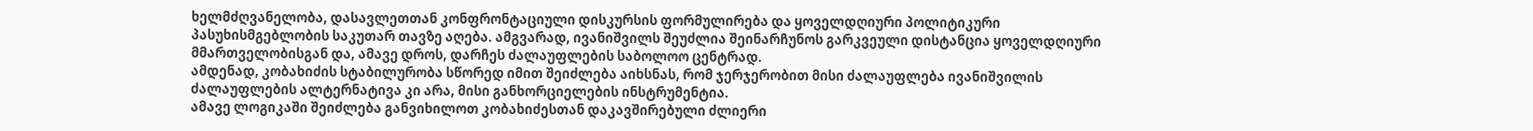ხელმძღვანელობა, დასავლეთთან კონფრონტაციული დისკურსის ფორმულირება და ყოველდღიური პოლიტიკური პასუხისმგებლობის საკუთარ თავზე აღება. ამგვარად, ივანიშვილს შეუძლია შეინარჩუნოს გარკვეული დისტანცია ყოველდღიური მმართველობისგან და, ამავე დროს, დარჩეს ძალაუფლების საბოლოო ცენტრად.
ამდენად, კობახიძის სტაბილურობა სწორედ იმით შეიძლება აიხსნას, რომ ჯერჯერობით მისი ძალაუფლება ივანიშვილის ძალაუფლების ალტერნატივა კი არა, მისი განხორციელების ინსტრუმენტია.
ამავე ლოგიკაში შეიძლება განვიხილოთ კობახიძესთან დაკავშირებული ძლიერი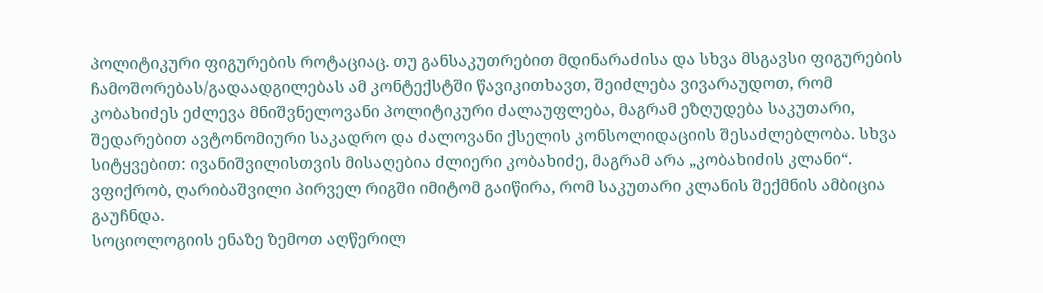პოლიტიკური ფიგურების როტაციაც. თუ განსაკუთრებით მდინარაძისა და სხვა მსგავსი ფიგურების ჩამოშორებას/გადაადგილებას ამ კონტექსტში წავიკითხავთ, შეიძლება ვივარაუდოთ, რომ კობახიძეს ეძლევა მნიშვნელოვანი პოლიტიკური ძალაუფლება, მაგრამ ეზღუდება საკუთარი, შედარებით ავტონომიური საკადრო და ძალოვანი ქსელის კონსოლიდაციის შესაძლებლობა. სხვა სიტყვებით: ივანიშვილისთვის მისაღებია ძლიერი კობახიძე, მაგრამ არა „კობახიძის კლანი“. ვფიქრობ, ღარიბაშვილი პირველ რიგში იმიტომ გაიწირა, რომ საკუთარი კლანის შექმნის ამბიცია გაუჩნდა.
სოციოლოგიის ენაზე ზემოთ აღწერილ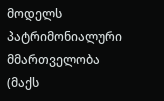მოდელს პატრიმონიალური მმართველობა (მაქს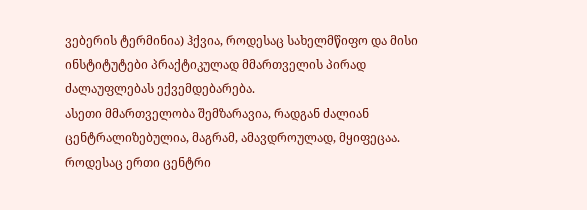ვებერის ტერმინია) ჰქვია, როდესაც სახელმწიფო და მისი ინსტიტუტები პრაქტიკულად მმართველის პირად ძალაუფლებას ექვემდებარება.
ასეთი მმართველობა შემზარავია, რადგან ძალიან ცენტრალიზებულია, მაგრამ, ამავდროულად, მყიფეცაა. როდესაც ერთი ცენტრი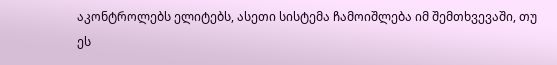აკონტროლებს ელიტებს, ასეთი სისტემა ჩამოიშლება იმ შემთხვევაში, თუ ეს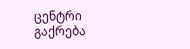ცენტრი გაქრება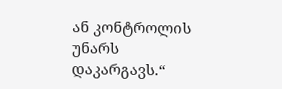ან კონტროლის უნარს დაკარგავს.“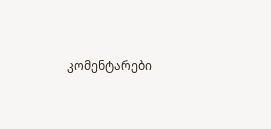კომენტარები